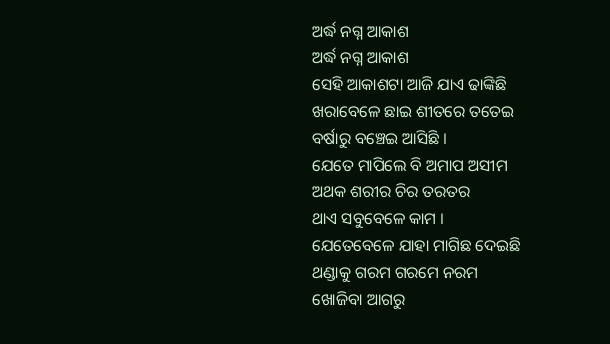ଅର୍ଦ୍ଧ ନଗ୍ନ ଆକାଶ
ଅର୍ଦ୍ଧ ନଗ୍ନ ଆକାଶ
ସେହି ଆକାଶଟା ଆଜି ଯାଏ ଢାଙ୍କିଛି
ଖରାବେଳେ ଛାଇ ଶୀତରେ ତତେଇ
ବର୍ଷାରୁ ବଞ୍ଚେଇ ଆସିଛି ।
ଯେତେ ମାପିଲେ ବି ଅମାପ ଅସୀମ
ଅଥକ ଶରୀର ଚିର ତରତର
ଥାଏ ସବୁବେଳେ କାମ ।
ଯେତେବେଳେ ଯାହା ମାଗିଛ ଦେଇଛି
ଥଣ୍ଡାକୁ ଗରମ ଗରମେ ନରମ
ଖୋଜିବା ଆଗରୁ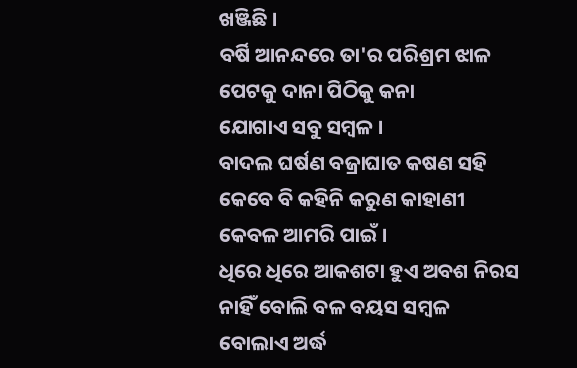ଖଞ୍ଜିଛି ।
ବର୍ଷି ଆନନ୍ଦରେ ତା'ର ପରିଶ୍ରମ ଝାଳ
ପେଟକୁ ଦାନା ପିଠିକୁ କନା
ଯୋଗାଏ ସବୁ ସମ୍ବଳ ।
ବାଦଲ ଘର୍ଷଣ ବଜ୍ରାଘାତ କଷଣ ସହି
କେବେ ବି କହିନି କରୁଣ କାହାଣୀ
କେବଳ ଆମରି ପାଇଁ ।
ଧିରେ ଧିରେ ଆକଶଟା ହୁଏ ଅବଶ ନିରସ
ନାହିଁ ବୋଲି ବଳ ବୟସ ସମ୍ବଳ
ବୋଲାଏ ଅର୍ଦ୍ଧ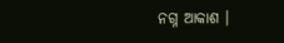ନଗ୍ନ ଆକାଶ ।